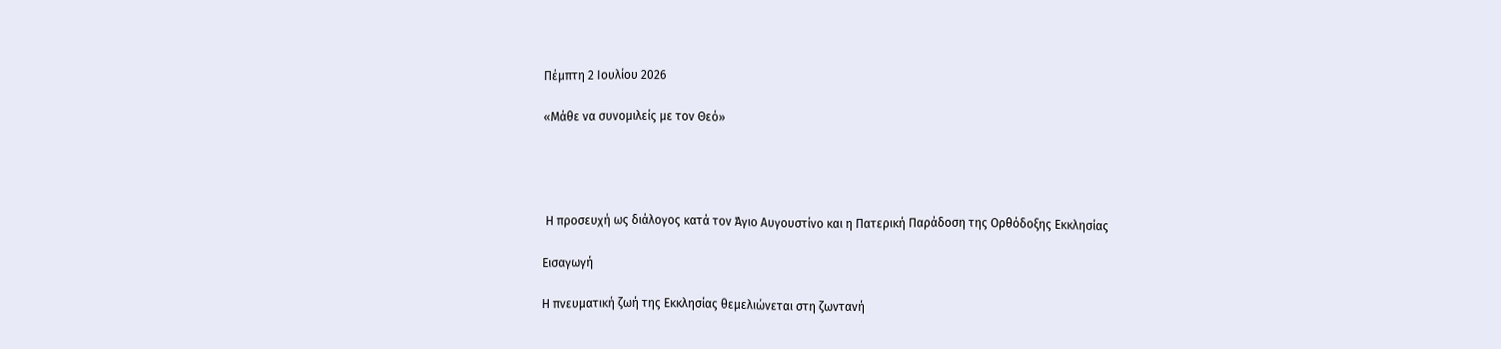Πέμπτη 2 Ιουλίου 2026

«Μάθε να συνομιλείς με τον Θεό»




 Η προσευχή ως διάλογος κατά τον Άγιο Αυγουστίνο και η Πατερική Παράδοση της Ορθόδοξης Εκκλησίας

Εισαγωγή

Η πνευματική ζωή της Εκκλησίας θεμελιώνεται στη ζωντανή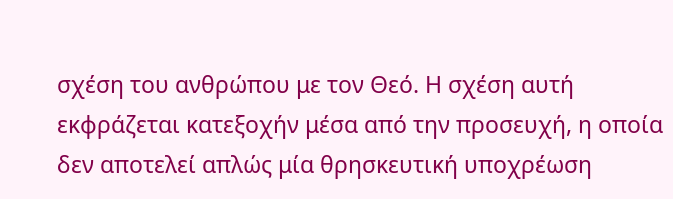σχέση του ανθρώπου με τον Θεό. Η σχέση αυτή εκφράζεται κατεξοχήν μέσα από την προσευχή, η οποία δεν αποτελεί απλώς μία θρησκευτική υποχρέωση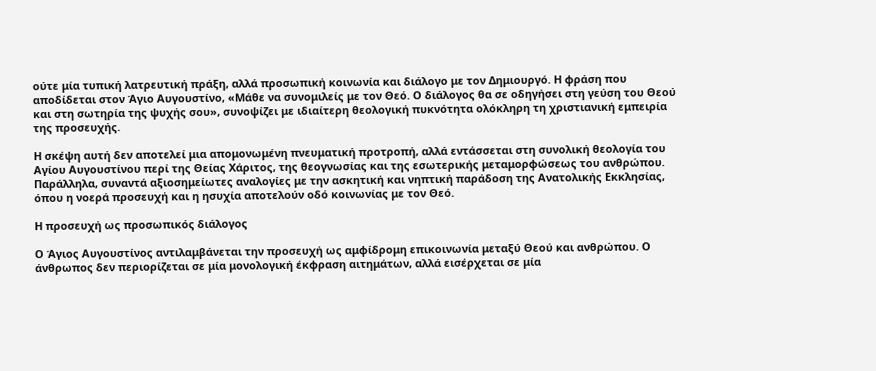ούτε μία τυπική λατρευτική πράξη, αλλά προσωπική κοινωνία και διάλογο με τον Δημιουργό. Η φράση που αποδίδεται στον Άγιο Αυγουστίνο, «Μάθε να συνομιλείς με τον Θεό. Ο διάλογος θα σε οδηγήσει στη γεύση του Θεού και στη σωτηρία της ψυχής σου», συνοψίζει με ιδιαίτερη θεολογική πυκνότητα ολόκληρη τη χριστιανική εμπειρία της προσευχής.

Η σκέψη αυτή δεν αποτελεί μια απομονωμένη πνευματική προτροπή, αλλά εντάσσεται στη συνολική θεολογία του Αγίου Αυγουστίνου περί της Θείας Χάριτος, της θεογνωσίας και της εσωτερικής μεταμορφώσεως του ανθρώπου. Παράλληλα, συναντά αξιοσημείωτες αναλογίες με την ασκητική και νηπτική παράδοση της Ανατολικής Εκκλησίας, όπου η νοερά προσευχή και η ησυχία αποτελούν οδό κοινωνίας με τον Θεό.

Η προσευχή ως προσωπικός διάλογος

Ο Άγιος Αυγουστίνος αντιλαμβάνεται την προσευχή ως αμφίδρομη επικοινωνία μεταξύ Θεού και ανθρώπου. Ο άνθρωπος δεν περιορίζεται σε μία μονολογική έκφραση αιτημάτων, αλλά εισέρχεται σε μία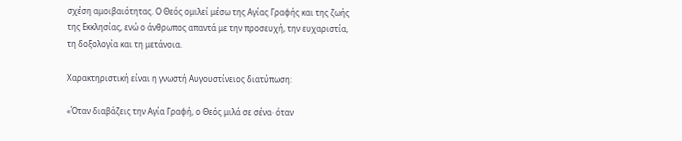σχέση αμοιβαιότητας. Ο Θεός ομιλεί μέσω της Αγίας Γραφής και της ζωής της Εκκλησίας, ενώ ο άνθρωπος απαντά με την προσευχή, την ευχαριστία, τη δοξολογία και τη μετάνοια.

Χαρακτηριστική είναι η γνωστή Αυγουστίνειος διατύπωση:

«Όταν διαβάζεις την Αγία Γραφή, ο Θεός μιλά σε σένα· όταν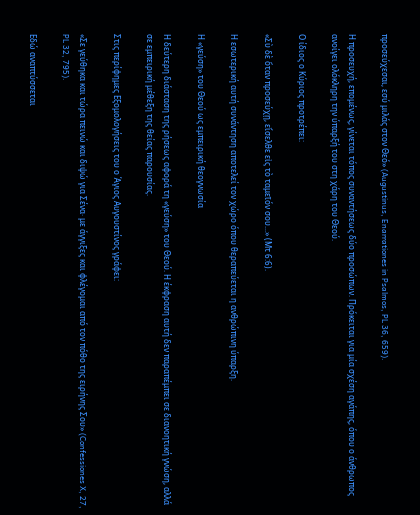προσεύχεσαι, εσύ μιλάς στον Θεό» (Augustinus, Enarrationes in Psalmos, PL 36, 659).

Η προσευχή, επομένως, γίνεται τόπος συναντήσεως δύο προσώπων. Πρόκειται για μία σχέση αγάπης, όπου ο άνθρωπος ανοίγει ολόκληρη την ύπαρξή του στη χάρη του Θεού.

Ο ίδιος ο Κύριος προτρέπει:

«Σὺ δὲ ὅταν προσεύχῃ, εἴσελθε εἰς τὸ ταμεῖόν σου...» (Μτ 6:6).

Η εσωτερική αυτή συνάντηση αποτελεί τον χώρο όπου θεραπεύεται η ανθρώπινη ύπαρξη.

Η «γεύση» του Θεού ως εμπειρική θεογνωσία

Η δεύτερη διάσταση της ρήσεως αφορά τη «γεύση» του Θεού. Η έκφραση αυτή δεν παραπέμπει σε διανοητική γνώση, αλλά σε εμπειρική μέθεξη της θείας παρουσίας.

Στις περίφημες Εξομολογήσεις του ο Άγιος Αυγουστίνος γράφει:

«Σε γεύθηκα και τώρα πεινώ και διψώ για Σένα· με άγγιξες και φλέγομαι από τον πόθο της ειρήνης Σου» (Confessiones X, 27, PL 32, 795).

Εδώ αναπτύσσεται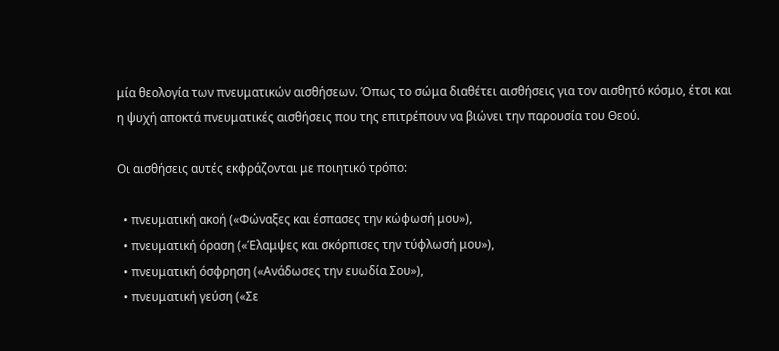μία θεολογία των πνευματικών αισθήσεων. Όπως το σώμα διαθέτει αισθήσεις για τον αισθητό κόσμο, έτσι και η ψυχή αποκτά πνευματικές αισθήσεις που της επιτρέπουν να βιώνει την παρουσία του Θεού.

Οι αισθήσεις αυτές εκφράζονται με ποιητικό τρόπο:

  • πνευματική ακοή («Φώναξες και έσπασες την κώφωσή μου»),
  • πνευματική όραση («Έλαμψες και σκόρπισες την τύφλωσή μου»),
  • πνευματική όσφρηση («Ανάδωσες την ευωδία Σου»),
  • πνευματική γεύση («Σε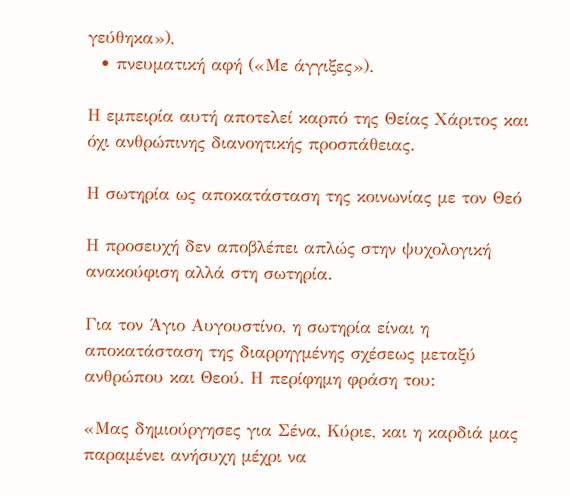γεύθηκα»),
  • πνευματική αφή («Με άγγιξες»).

Η εμπειρία αυτή αποτελεί καρπό της Θείας Χάριτος και όχι ανθρώπινης διανοητικής προσπάθειας.

Η σωτηρία ως αποκατάσταση της κοινωνίας με τον Θεό

Η προσευχή δεν αποβλέπει απλώς στην ψυχολογική ανακούφιση αλλά στη σωτηρία.

Για τον Άγιο Αυγουστίνο, η σωτηρία είναι η αποκατάσταση της διαρρηγμένης σχέσεως μεταξύ ανθρώπου και Θεού. Η περίφημη φράση του:

«Μας δημιούργησες για Σένα, Κύριε, και η καρδιά μας παραμένει ανήσυχη μέχρι να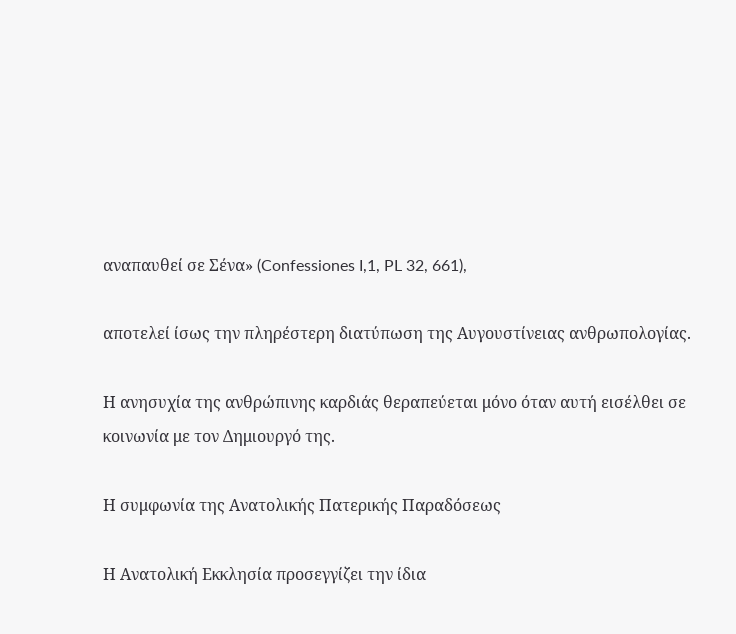αναπαυθεί σε Σένα» (Confessiones I,1, PL 32, 661),

αποτελεί ίσως την πληρέστερη διατύπωση της Αυγουστίνειας ανθρωπολογίας.

Η ανησυχία της ανθρώπινης καρδιάς θεραπεύεται μόνο όταν αυτή εισέλθει σε κοινωνία με τον Δημιουργό της.

Η συμφωνία της Ανατολικής Πατερικής Παραδόσεως

Η Ανατολική Εκκλησία προσεγγίζει την ίδια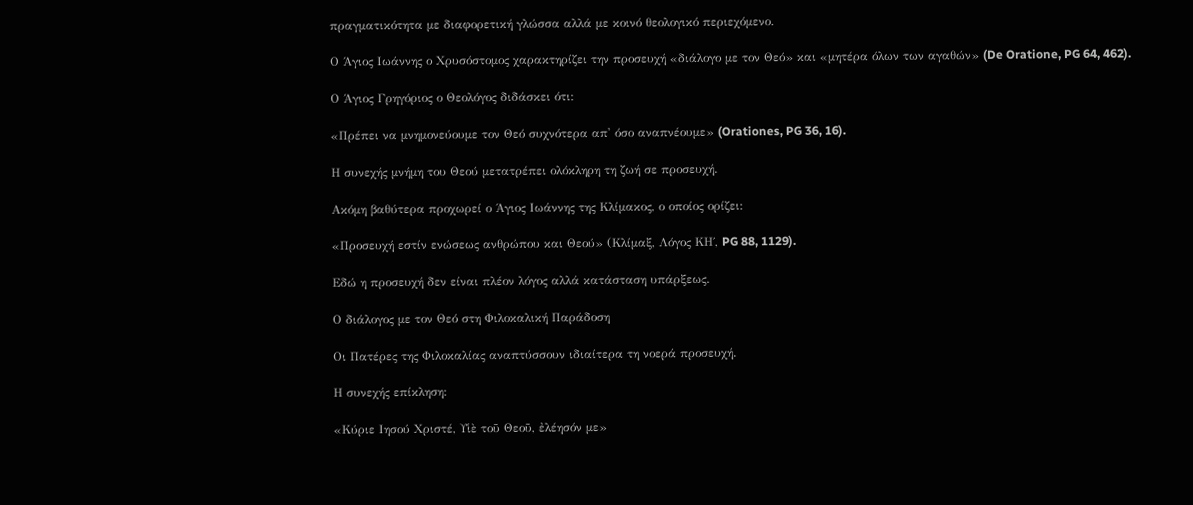πραγματικότητα με διαφορετική γλώσσα αλλά με κοινό θεολογικό περιεχόμενο.

Ο Άγιος Ιωάννης ο Χρυσόστομος χαρακτηρίζει την προσευχή «διάλογο με τον Θεό» και «μητέρα όλων των αγαθών» (De Oratione, PG 64, 462).

Ο Άγιος Γρηγόριος ο Θεολόγος διδάσκει ότι:

«Πρέπει να μνημονεύουμε τον Θεό συχνότερα απ' όσο αναπνέουμε» (Orationes, PG 36, 16).

Η συνεχής μνήμη του Θεού μετατρέπει ολόκληρη τη ζωή σε προσευχή.

Ακόμη βαθύτερα προχωρεί ο Άγιος Ιωάννης της Κλίμακος, ο οποίος ορίζει:

«Προσευχή εστίν ενώσεως ανθρώπου και Θεού» (Κλίμαξ, Λόγος ΚΗ΄, PG 88, 1129).

Εδώ η προσευχή δεν είναι πλέον λόγος αλλά κατάσταση υπάρξεως.

Ο διάλογος με τον Θεό στη Φιλοκαλική Παράδοση

Οι Πατέρες της Φιλοκαλίας αναπτύσσουν ιδιαίτερα τη νοερά προσευχή.

Η συνεχής επίκληση:

«Κύριε Ιησού Χριστέ, Υἱὲ τοῦ Θεοῦ, ἐλέησόν με»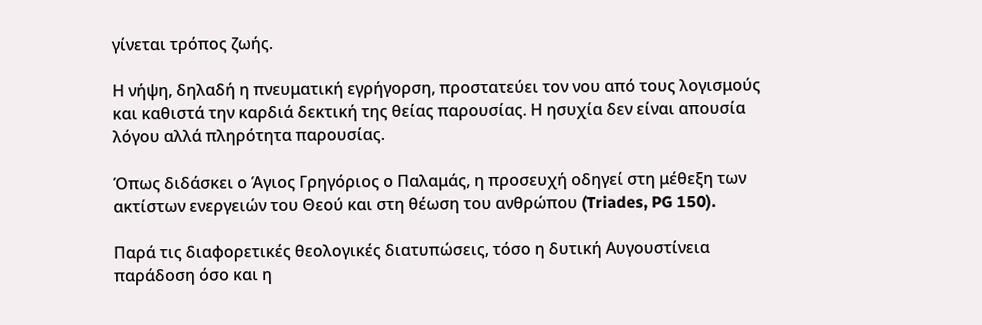γίνεται τρόπος ζωής.

Η νήψη, δηλαδή η πνευματική εγρήγορση, προστατεύει τον νου από τους λογισμούς και καθιστά την καρδιά δεκτική της θείας παρουσίας. Η ησυχία δεν είναι απουσία λόγου αλλά πληρότητα παρουσίας.

Όπως διδάσκει ο Άγιος Γρηγόριος ο Παλαμάς, η προσευχή οδηγεί στη μέθεξη των ακτίστων ενεργειών του Θεού και στη θέωση του ανθρώπου (Triades, PG 150).

Παρά τις διαφορετικές θεολογικές διατυπώσεις, τόσο η δυτική Αυγουστίνεια παράδοση όσο και η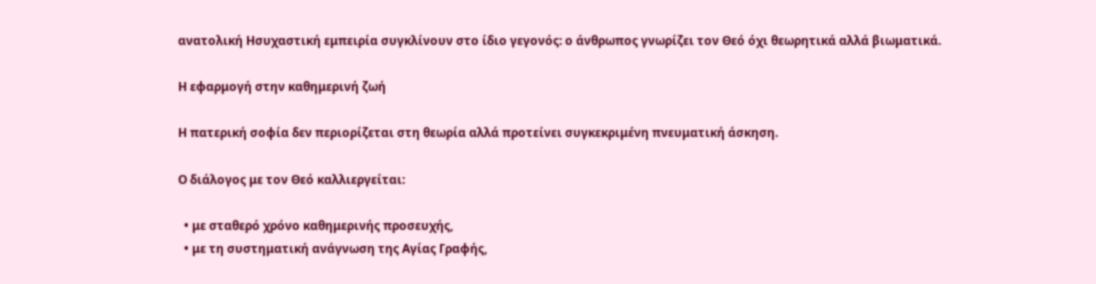ανατολική Ησυχαστική εμπειρία συγκλίνουν στο ίδιο γεγονός: ο άνθρωπος γνωρίζει τον Θεό όχι θεωρητικά αλλά βιωματικά.

Η εφαρμογή στην καθημερινή ζωή

Η πατερική σοφία δεν περιορίζεται στη θεωρία αλλά προτείνει συγκεκριμένη πνευματική άσκηση.

Ο διάλογος με τον Θεό καλλιεργείται:

  • με σταθερό χρόνο καθημερινής προσευχής,
  • με τη συστηματική ανάγνωση της Αγίας Γραφής,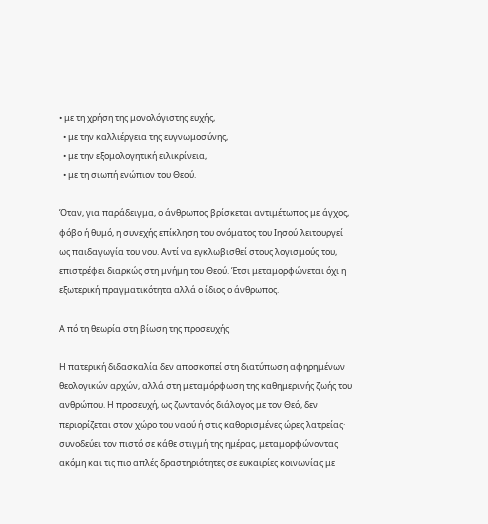• με τη χρήση της μονολόγιστης ευχής,
  • με την καλλιέργεια της ευγνωμοσύνης,
  • με την εξομολογητική ειλικρίνεια,
  • με τη σιωπή ενώπιον του Θεού.

Όταν, για παράδειγμα, ο άνθρωπος βρίσκεται αντιμέτωπος με άγχος, φόβο ή θυμό, η συνεχής επίκληση του ονόματος του Ιησού λειτουργεί ως παιδαγωγία του νου. Αντί να εγκλωβισθεί στους λογισμούς του, επιστρέφει διαρκώς στη μνήμη του Θεού. Έτσι μεταμορφώνεται όχι η εξωτερική πραγματικότητα αλλά ο ίδιος ο άνθρωπος.

Α πό τη θεωρία στη βίωση της προσευχής

Η πατερική διδασκαλία δεν αποσκοπεί στη διατύπωση αφηρημένων θεολογικών αρχών, αλλά στη μεταμόρφωση της καθημερινής ζωής του ανθρώπου. Η προσευχή, ως ζωντανός διάλογος με τον Θεό, δεν περιορίζεται στον χώρο του ναού ή στις καθορισμένες ώρες λατρείας· συνοδεύει τον πιστό σε κάθε στιγμή της ημέρας, μεταμορφώνοντας ακόμη και τις πιο απλές δραστηριότητες σε ευκαιρίες κοινωνίας με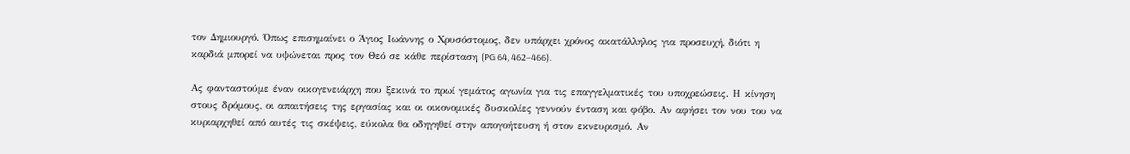τον Δημιουργό. Όπως επισημαίνει ο Άγιος Ιωάννης ο Χρυσόστομος, δεν υπάρχει χρόνος ακατάλληλος για προσευχή, διότι η καρδιά μπορεί να υψώνεται προς τον Θεό σε κάθε περίσταση (PG 64, 462–466).

Ας φανταστούμε έναν οικογενειάρχη που ξεκινά το πρωί γεμάτος αγωνία για τις επαγγελματικές του υποχρεώσεις. Η κίνηση στους δρόμους, οι απαιτήσεις της εργασίας και οι οικονομικές δυσκολίες γεννούν ένταση και φόβο. Αν αφήσει τον νου του να κυριαρχηθεί από αυτές τις σκέψεις, εύκολα θα οδηγηθεί στην απογοήτευση ή στον εκνευρισμό. Αν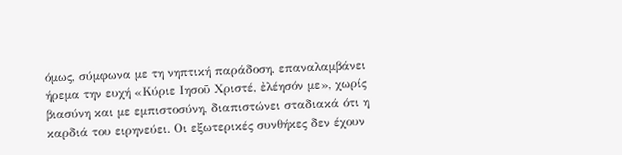όμως, σύμφωνα με τη νηπτική παράδοση, επαναλαμβάνει ήρεμα την ευχή «Κύριε Ιησοῦ Χριστέ, ἐλέησόν με», χωρίς βιασύνη και με εμπιστοσύνη, διαπιστώνει σταδιακά ότι η καρδιά του ειρηνεύει. Οι εξωτερικές συνθήκες δεν έχουν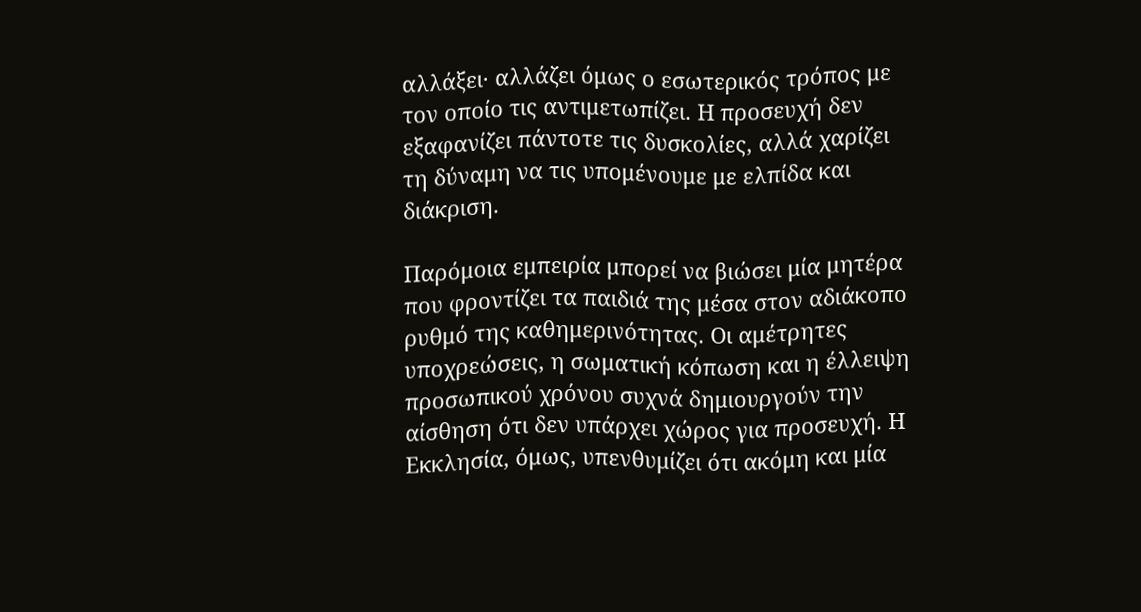αλλάξει· αλλάζει όμως ο εσωτερικός τρόπος με τον οποίο τις αντιμετωπίζει. Η προσευχή δεν εξαφανίζει πάντοτε τις δυσκολίες, αλλά χαρίζει τη δύναμη να τις υπομένουμε με ελπίδα και διάκριση.

Παρόμοια εμπειρία μπορεί να βιώσει μία μητέρα που φροντίζει τα παιδιά της μέσα στον αδιάκοπο ρυθμό της καθημερινότητας. Οι αμέτρητες υποχρεώσεις, η σωματική κόπωση και η έλλειψη προσωπικού χρόνου συχνά δημιουργούν την αίσθηση ότι δεν υπάρχει χώρος για προσευχή. Η Εκκλησία, όμως, υπενθυμίζει ότι ακόμη και μία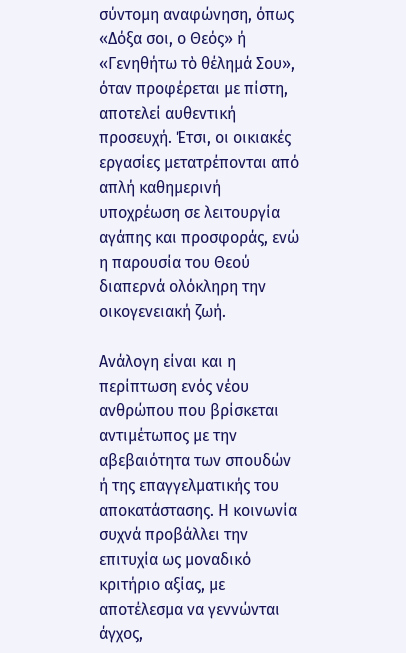σύντομη αναφώνηση, όπως «Δόξα σοι, ο Θεός» ή «Γενηθήτω τὸ θέλημά Σου», όταν προφέρεται με πίστη, αποτελεί αυθεντική προσευχή. Έτσι, οι οικιακές εργασίες μετατρέπονται από απλή καθημερινή υποχρέωση σε λειτουργία αγάπης και προσφοράς, ενώ η παρουσία του Θεού διαπερνά ολόκληρη την οικογενειακή ζωή.

Ανάλογη είναι και η περίπτωση ενός νέου ανθρώπου που βρίσκεται αντιμέτωπος με την αβεβαιότητα των σπουδών ή της επαγγελματικής του αποκατάστασης. Η κοινωνία συχνά προβάλλει την επιτυχία ως μοναδικό κριτήριο αξίας, με αποτέλεσμα να γεννώνται άγχος,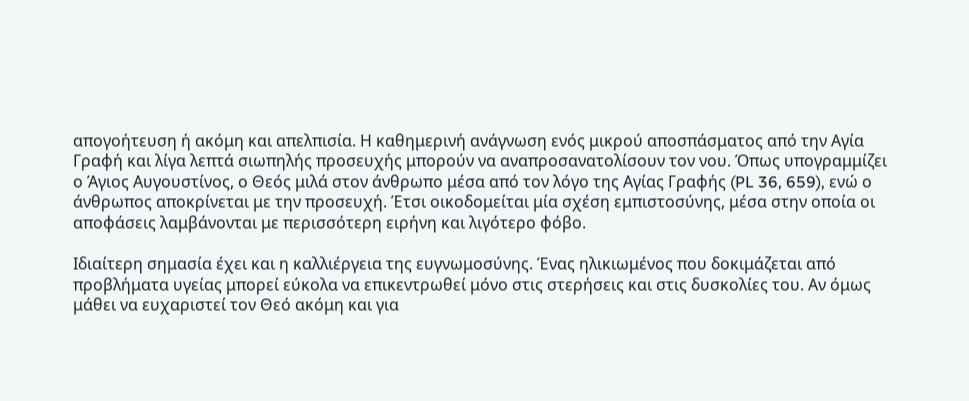απογοήτευση ή ακόμη και απελπισία. Η καθημερινή ανάγνωση ενός μικρού αποσπάσματος από την Αγία Γραφή και λίγα λεπτά σιωπηλής προσευχής μπορούν να αναπροσανατολίσουν τον νου. Όπως υπογραμμίζει ο Άγιος Αυγουστίνος, ο Θεός μιλά στον άνθρωπο μέσα από τον λόγο της Αγίας Γραφής (PL 36, 659), ενώ ο άνθρωπος αποκρίνεται με την προσευχή. Έτσι οικοδομείται μία σχέση εμπιστοσύνης, μέσα στην οποία οι αποφάσεις λαμβάνονται με περισσότερη ειρήνη και λιγότερο φόβο.

Ιδιαίτερη σημασία έχει και η καλλιέργεια της ευγνωμοσύνης. Ένας ηλικιωμένος που δοκιμάζεται από προβλήματα υγείας μπορεί εύκολα να επικεντρωθεί μόνο στις στερήσεις και στις δυσκολίες του. Αν όμως μάθει να ευχαριστεί τον Θεό ακόμη και για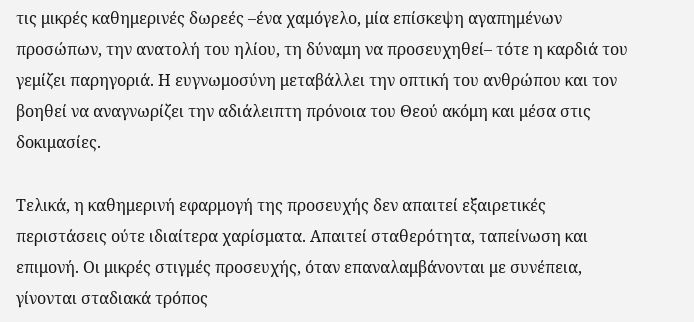τις μικρές καθημερινές δωρεές –ένα χαμόγελο, μία επίσκεψη αγαπημένων προσώπων, την ανατολή του ηλίου, τη δύναμη να προσευχηθεί– τότε η καρδιά του γεμίζει παρηγοριά. Η ευγνωμοσύνη μεταβάλλει την οπτική του ανθρώπου και τον βοηθεί να αναγνωρίζει την αδιάλειπτη πρόνοια του Θεού ακόμη και μέσα στις δοκιμασίες.

Τελικά, η καθημερινή εφαρμογή της προσευχής δεν απαιτεί εξαιρετικές περιστάσεις ούτε ιδιαίτερα χαρίσματα. Απαιτεί σταθερότητα, ταπείνωση και επιμονή. Οι μικρές στιγμές προσευχής, όταν επαναλαμβάνονται με συνέπεια, γίνονται σταδιακά τρόπος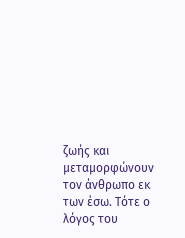ζωής και μεταμορφώνουν τον άνθρωπο εκ των έσω. Τότε ο λόγος του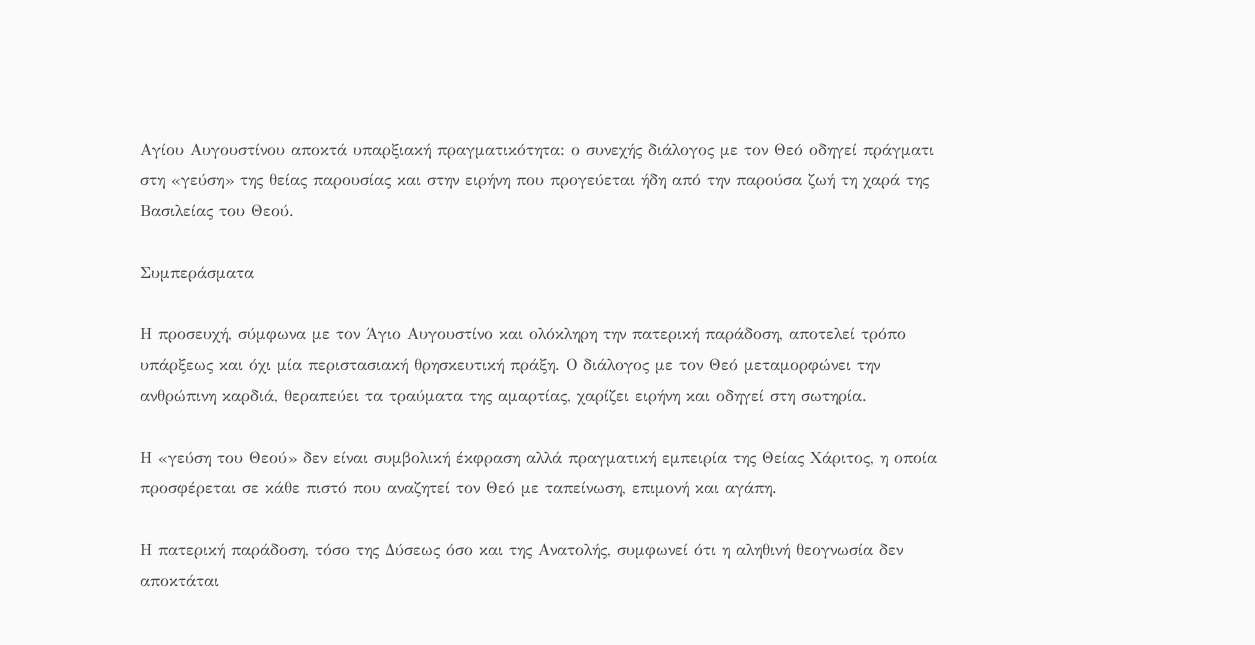Αγίου Αυγουστίνου αποκτά υπαρξιακή πραγματικότητα: ο συνεχής διάλογος με τον Θεό οδηγεί πράγματι στη «γεύση» της θείας παρουσίας και στην ειρήνη που προγεύεται ήδη από την παρούσα ζωή τη χαρά της Βασιλείας του Θεού.

Συμπεράσματα

Η προσευχή, σύμφωνα με τον Άγιο Αυγουστίνο και ολόκληρη την πατερική παράδοση, αποτελεί τρόπο υπάρξεως και όχι μία περιστασιακή θρησκευτική πράξη. Ο διάλογος με τον Θεό μεταμορφώνει την ανθρώπινη καρδιά, θεραπεύει τα τραύματα της αμαρτίας, χαρίζει ειρήνη και οδηγεί στη σωτηρία.

Η «γεύση του Θεού» δεν είναι συμβολική έκφραση αλλά πραγματική εμπειρία της Θείας Χάριτος, η οποία προσφέρεται σε κάθε πιστό που αναζητεί τον Θεό με ταπείνωση, επιμονή και αγάπη.

Η πατερική παράδοση, τόσο της Δύσεως όσο και της Ανατολής, συμφωνεί ότι η αληθινή θεογνωσία δεν αποκτάται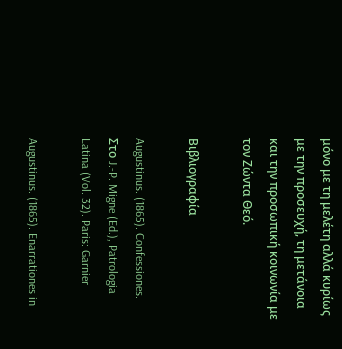μόνο με τη μελέτη αλλά κυρίως με την προσευχή, τη μετάνοια και την προσωπική κοινωνία με τον Ζώντα Θεό.

Βιβλιογραφία

Augustinus. (1865). Confessiones. Στο J.-P. Migne (Ed.), Patrologia Latina (Vol. 32). Paris: Garnier

Augustinus. (1865). Enarrationes in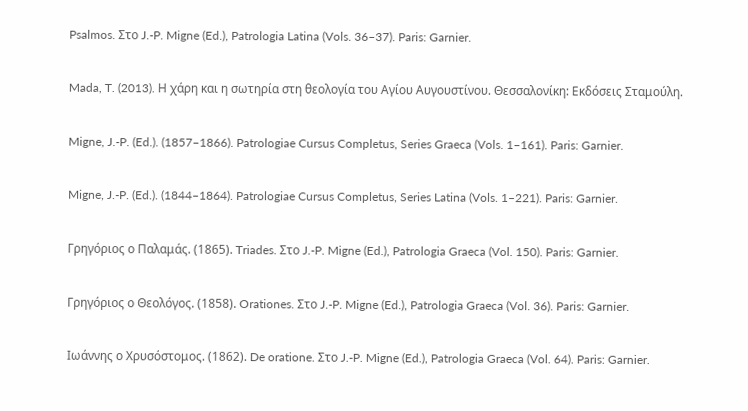Psalmos. Στο J.-P. Migne (Ed.), Patrologia Latina (Vols. 36–37). Paris: Garnier.

Mada, T. (2013). Η χάρη και η σωτηρία στη θεολογία του Αγίου Αυγουστίνου. Θεσσαλονίκη: Εκδόσεις Σταμούλη.

Migne, J.-P. (Ed.). (1857–1866). Patrologiae Cursus Completus, Series Graeca (Vols. 1–161). Paris: Garnier.

Migne, J.-P. (Ed.). (1844–1864). Patrologiae Cursus Completus, Series Latina (Vols. 1–221). Paris: Garnier.

Γρηγόριος ο Παλαμάς. (1865). Triades. Στο J.-P. Migne (Ed.), Patrologia Graeca (Vol. 150). Paris: Garnier.

Γρηγόριος ο Θεολόγος. (1858). Orationes. Στο J.-P. Migne (Ed.), Patrologia Graeca (Vol. 36). Paris: Garnier.

Ιωάννης ο Χρυσόστομος. (1862). De oratione. Στο J.-P. Migne (Ed.), Patrologia Graeca (Vol. 64). Paris: Garnier.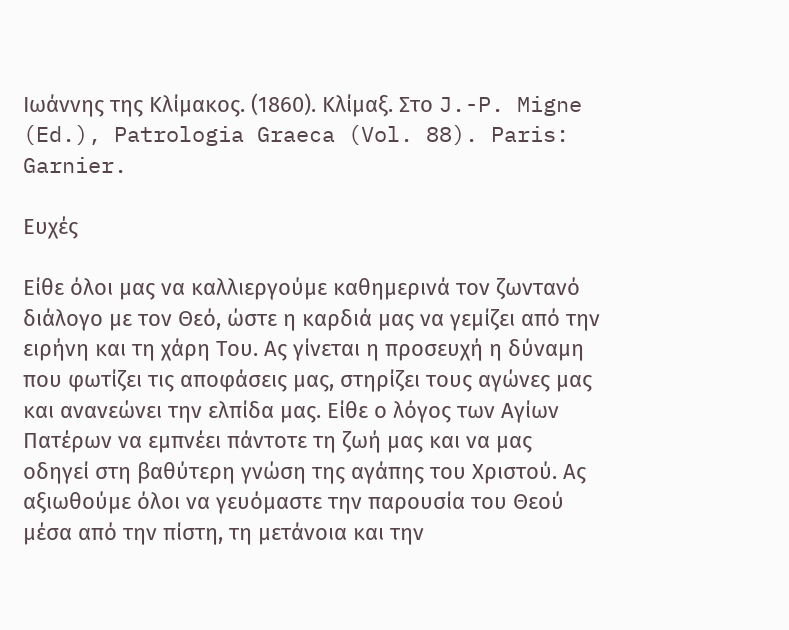Ιωάννης της Κλίμακος. (1860). Κλίμαξ. Στο J.-P. Migne (Ed.), Patrologia Graeca (Vol. 88). Paris: Garnier.

Ευχές

Είθε όλοι μας να καλλιεργούμε καθημερινά τον ζωντανό διάλογο με τον Θεό, ώστε η καρδιά μας να γεμίζει από την ειρήνη και τη χάρη Του. Ας γίνεται η προσευχή η δύναμη που φωτίζει τις αποφάσεις μας, στηρίζει τους αγώνες μας και ανανεώνει την ελπίδα μας. Είθε ο λόγος των Αγίων Πατέρων να εμπνέει πάντοτε τη ζωή μας και να μας οδηγεί στη βαθύτερη γνώση της αγάπης του Χριστού. Ας αξιωθούμε όλοι να γευόμαστε την παρουσία του Θεού μέσα από την πίστη, τη μετάνοια και την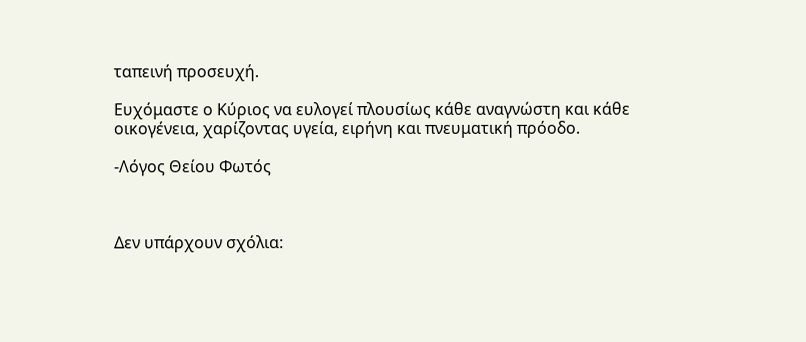ταπεινή προσευχή.

Ευχόμαστε ο Κύριος να ευλογεί πλουσίως κάθε αναγνώστη και κάθε οικογένεια, χαρίζοντας υγεία, ειρήνη και πνευματική πρόοδο.

-Λόγος Θείου Φωτός



Δεν υπάρχουν σχόλια: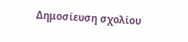Δημοσίευση σχολίου